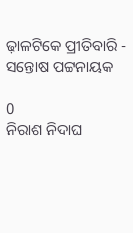ଢ଼ାଳଟିକେ ପ୍ରୀତିବାରି - ସନ୍ତୋଷ ପଟ୍ଟନାୟକ

0
ନିରାଶ ନିଦାଘ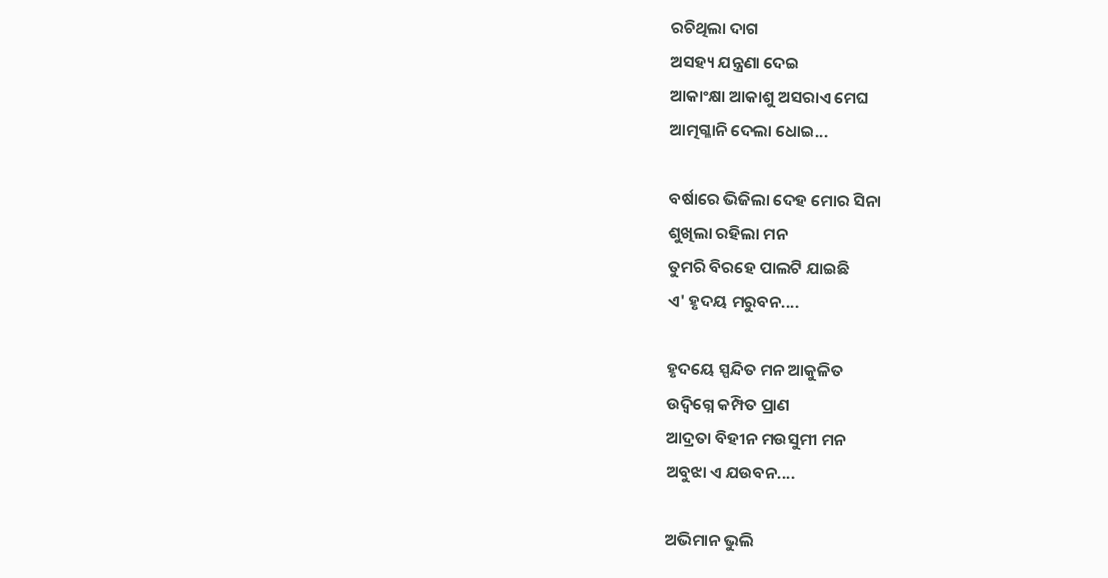ରଚିଥିଲା ଦାଗ
ଅସହ୍ୟ ଯନ୍ତ୍ରଣା ଦେଇ
ଆକାଂକ୍ଷା ଆକାଶୁ ଅସରାଏ ମେଘ
ଆତ୍ମଗ୍ଳାନି ଦେଲା ଧୋଇ...

ବର୍ଷାରେ ଭିଜିଲା ଦେହ ମୋର ସିନା
ଶୁଖିଲା ରହିଲା ମନ
ତୁମରି ବିରହେ ପାଲଟି ଯାଇଛି
ଏ' ହୃଦୟ ମରୁବନ....

ହୃଦୟେ ସ୍ପନ୍ଦିତ ମନ ଆକୁଳିତ
ଉଦ୍ବିଗ୍ନେ କମ୍ପିତ ପ୍ରାଣ
ଆଦ୍ରତା ବିହୀନ ମଉସୁମୀ ମନ
ଅବୁଝା ଏ ଯଉବନ....

ଅଭିମାନ ଭୁଲି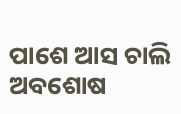ପାଶେ ଆସ ଚାଲି
ଅବଶୋଷ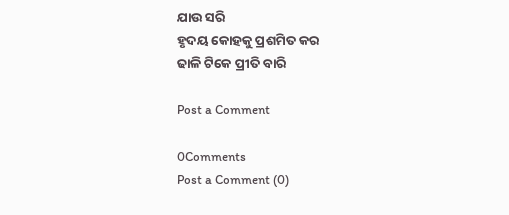ଯାଉ ସରି
ହୃଦୟ କୋହକୁ ପ୍ରଶମିତ କର
ଢାଳି ଟିକେ ପ୍ରୀତି ବାରି

Post a Comment

0Comments
Post a Comment (0)